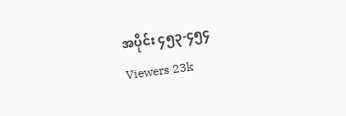အပိုင်း ၄၅၃-၄၅၄
Viewers 23k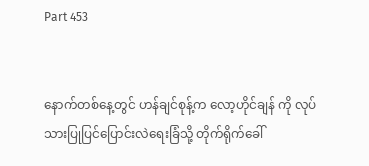Part 453


နောက်တစ်နေ့တွင် ဟန်ချင်စုန့်က လော့ဟိုင်ချန် ကို လုပ်သားပြုပြင်ပြောင်းလဲရေးခြံသို့ တိုက်ရိုက်ခေါ်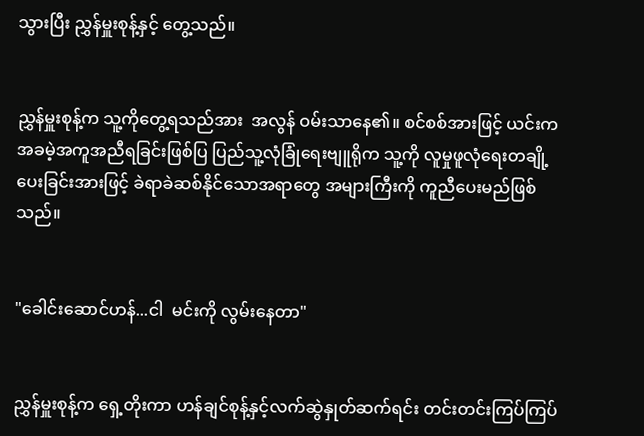သွားပြီး ညွှန်မှူးစုန့်နှင့် တွေ့သည်။


ညွှန်မှူးစုန့်က သူ့ကိုတွေ့ရသည်အား  အလွန် ဝမ်းသာနေ၏။ စင်စစ်အားဖြင့် ယင်းက အခမဲ့အကူအညီရခြင်းဖြစ်ပြ ပြည်သူ့လုံခြုံရေးဗျူရိုက သူ့ကို လူမှုဖူလုံရေးတချို့ပေးခြင်းအားဖြင့် ခဲရာခဲဆစ်နိုင်သောအရာတွေ အများကြီးကို ကူညီပေးမည်ဖြစ်သည်။


"ခေါင်းဆောင်ဟန်...ငါ  မင်းကို လွမ်းနေတာ"


ညွှန်မှူးစုန့်က ရှေ့တိုးကာ ဟန်ချင်စုန့်နှင့်လက်ဆွဲနှုတ်ဆက်ရင်း တင်းတင်းကြပ်ကြပ်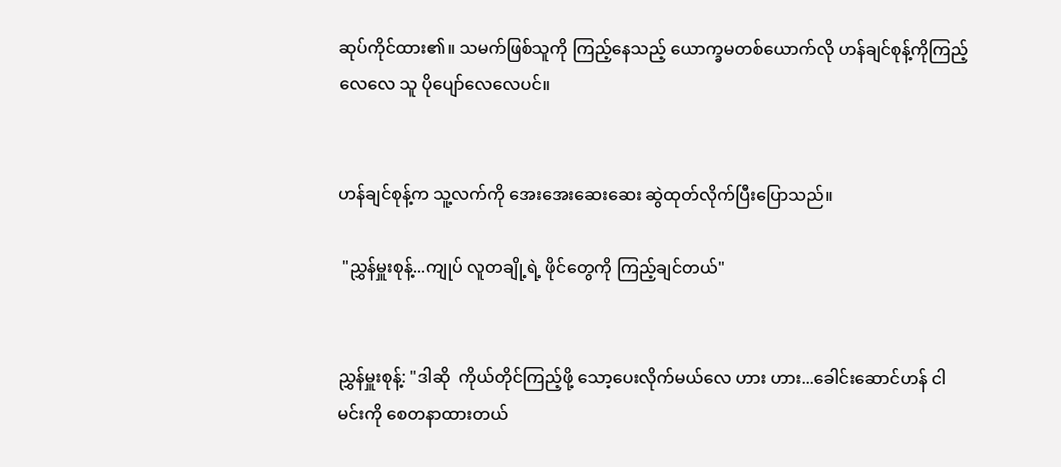ဆုပ်ကိုင်ထား၏။ သမက်ဖြစ်သူကို ကြည့်နေသည့် ယောက္ခမတစ်ယောက်လို ဟန်ချင်စုန့်ကိုကြည့်လေလေ သူ ပိုပျော်လေလေပင်။


ဟန်ချင်စုန့်က သူ့လက်ကို အေးအေးဆေးဆေး ဆွဲထုတ်လိုက်ပြီးပြောသည်။

 "ညွှန်မှူးစုန့်...ကျုပ် လူတချို့ရဲ့ ဖိုင်တွေကို ကြည့်ချင်တယ်"


ညွှန်မှူးစုန့်: "ဒါဆို  ကိုယ်တိုင်ကြည့်ဖို့ သော့ပေးလိုက်မယ်လေ ဟား ဟား...ခေါင်းဆောင်ဟန် ငါ မင်းကို စေတနာထားတယ်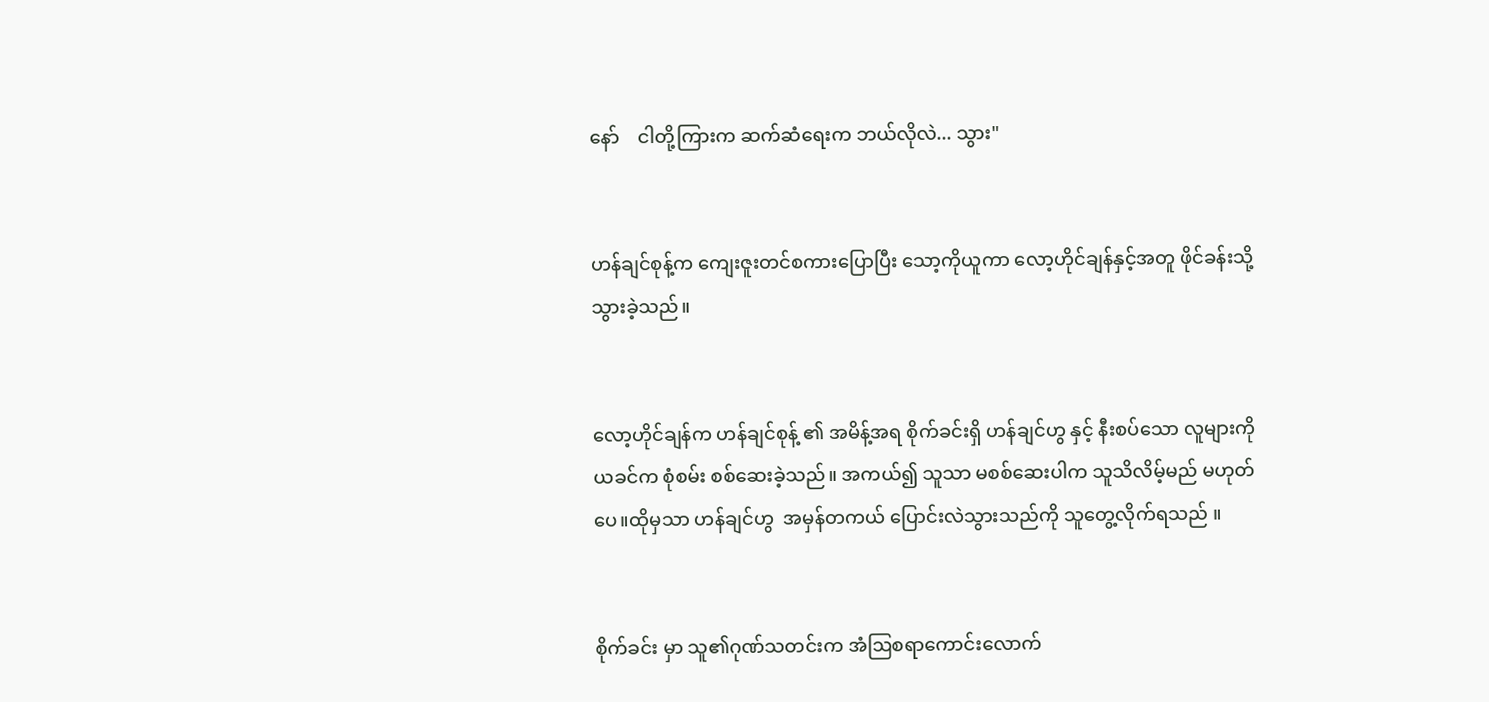နော်    ငါတို့ကြားက ဆက်ဆံရေးက ဘယ်လိုလဲ... သွား"


ဟန်ချင်စုန့်က ကျေးဇူးတင်စကားပြောပြီး သော့ကိုယူကာ လော့ဟိုင်ချန်နှင့်အတူ ဖိုင်ခန်းသို့သွားခဲ့သည်။


လော့ဟိုင်ချန်က ဟန်ချင်စုန့် ၏ အမိန့်အရ စိုက်ခင်းရှိ ဟန်ချင်ဟွ နှင့် နီးစပ်သော လူများကို ယခင်က စုံစမ်း စစ်ဆေးခဲ့သည်။ အကယ်၍ သူသာ မစစ်ဆေးပါက သူသိလိမ့်မည် မဟုတ်ပေ။ထိုမှသာ ဟန်ချင်ဟွ  အမှန်တကယ် ပြောင်းလဲသွားသည်ကို သူတွေ့လိုက်ရသည် ။


စိုက်ခင်း မှာ သူ၏ဂုဏ်သတင်းက အံဩစရာကောင်းလောက်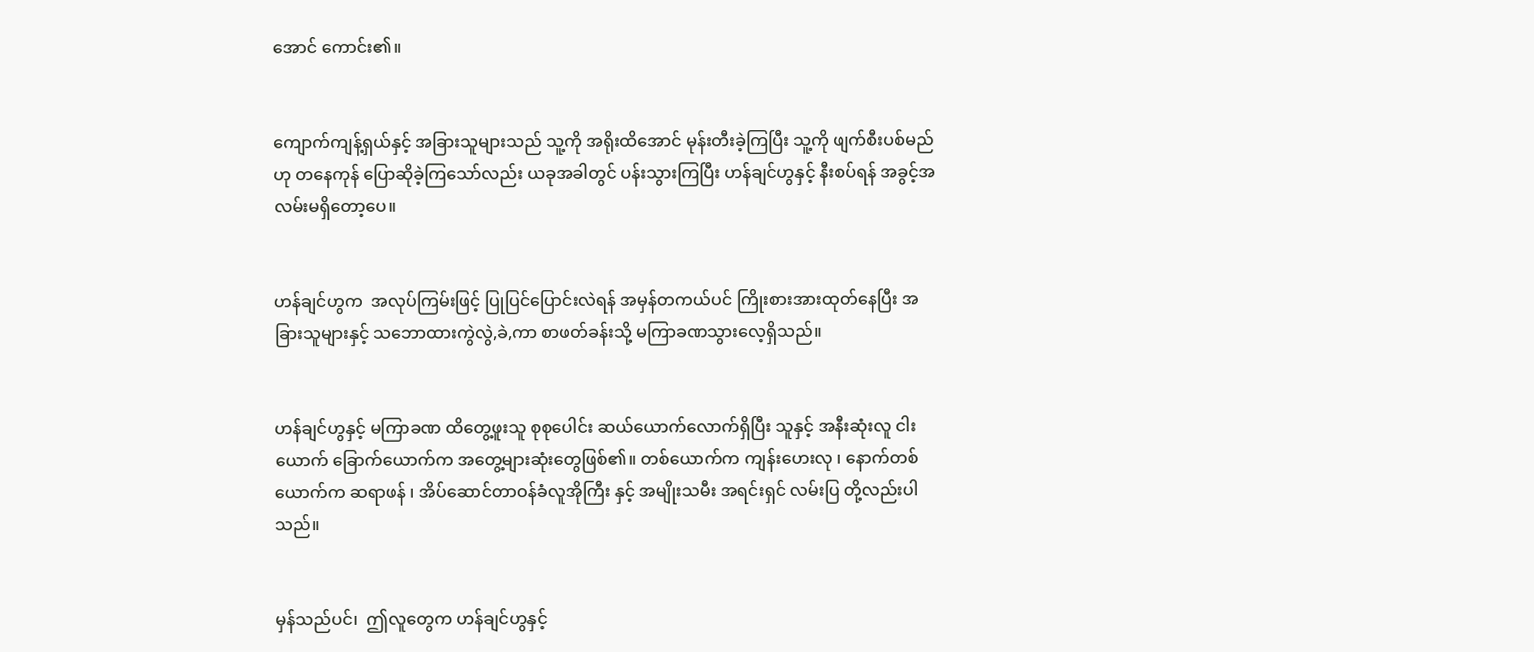အောင် ကောင်း၏။


ကျောက်ကျန့်ရှယ်နှင့် အခြားသူများသည် သူ့ကို အရိုးထိအောင် မုန်းတီးခဲ့ကြပြီး သူ့ကို ဖျက်စီးပစ်မည်ဟု တနေကုန် ပြောဆိုခဲ့ကြသော်လည်း ယခုအခါတွင် ပန်းသွားကြပြီး ဟန်ချင်ဟွနှင့် နီးစပ်ရန် အခွင့်အလမ်းမရှိတော့ပေ။


ဟန်ချင်ဟွက  အလုပ်ကြမ်းဖြင့် ပြုပြင်ပြောင်းလဲရန် အမှန်တကယ်ပင် ကြိုးစားအားထုတ်နေပြီး အခြားသူများနှင့် သဘောထားကွဲလွဲ,ခဲ,ကာ စာဖတ်ခန်းသို့ မကြာခဏသွားလေ့ရှိသည်။


ဟန်ချင်ဟွနှင့် မကြာခဏ ထိတွေ့ဖူးသူ စုစုပေါင်း ဆယ်ယောက်လောက်ရှိပြီး သူနှင့် အနီးဆုံးလူ ငါးယောက် ခြောက်ယောက်က အတွေ့များဆုံးတွေဖြစ်၏။ တစ်ယောက်က ကျန်းဟေးလု ၊ နောက်တစ်ယောက်က ဆရာဖန် ၊ အိပ်ဆောင်တာဝန်ခံလူအိုကြီး နှင့် အမျိုးသမီး အရင်းရှင် လမ်းပြ တို့လည်းပါသည်။


မှန်သည်ပင်၊  ဤလူတွေက ဟန်ချင်ဟွနှင့်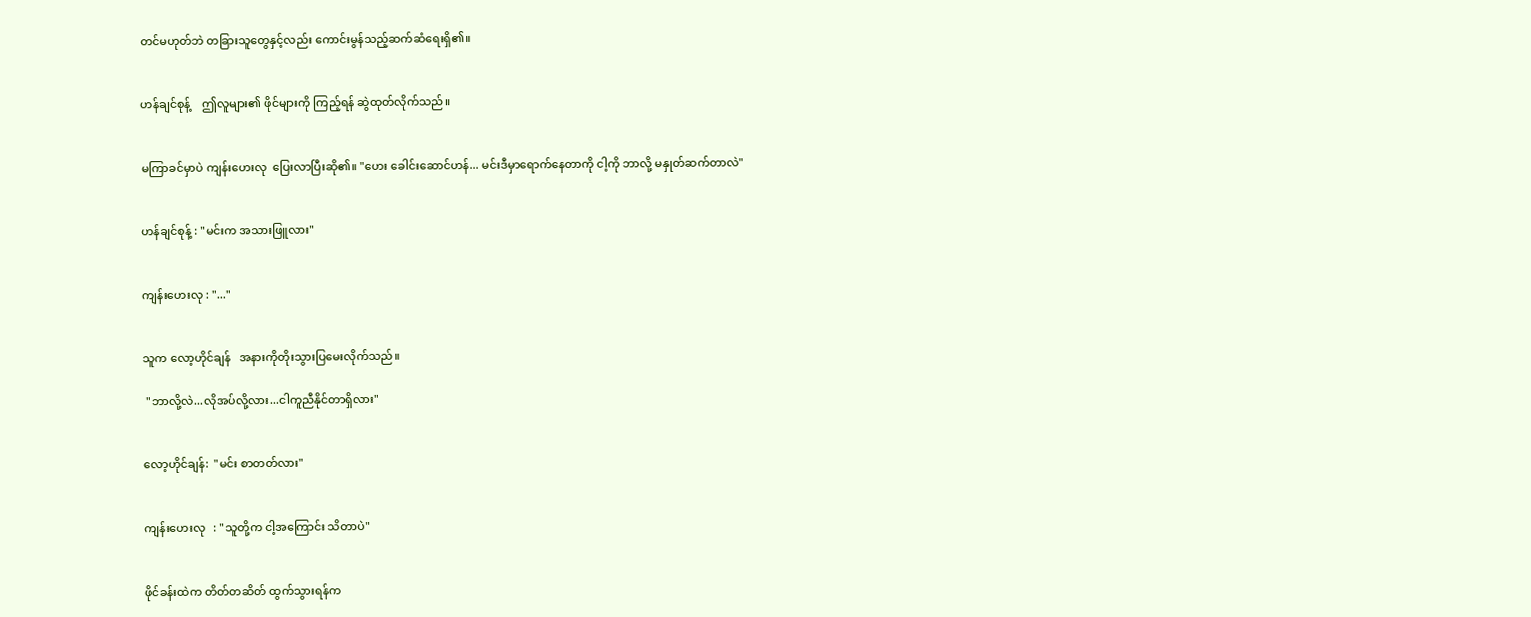တင်မဟုတ်ဘဲ တခြားသူတွေနှင့်လည်း ကောင်းမွန်သည့်ဆက်ဆံရေးရှိ၏။


ဟန်ချင်စုန့်    ဤလူများ၏ ဖိုင်များကို ကြည့်ရန် ဆွဲထုတ်လိုက်သည်။


မကြာခင်မှာပဲ ကျန်းဟေးလု  ပြေးလာပြီးဆို၏။ "ဟေး ခေါင်းဆောင်ဟန်... မင်းဒီမှာရောက်နေတာကို ငါ့ကို ဘာလို့ မနှုတ်ဆက်တာလဲ"


ဟန်ချင်စုန့် : "မင်းက အသားဖြူလား"


ကျန်းဟေးလု : "..."


သူက လော့ဟိုင်ချန်   အနားကိုတိုးသွားပြမေးလိုက်သည်။

 "ဘာလို့လဲ...လိုအပ်လို့လား...ငါကူညီနိုင်တာရှိလား"


လော့ဟိုင်ချန်:  "မင်း စာတတ်လား"


ကျန်းဟေးလု   : "သူတို့က ငါ့အကြောင်း သိတာပဲ"


ဖိုင်ခန်းထဲက တိတ်တဆိတ် ထွက်သွားရန်က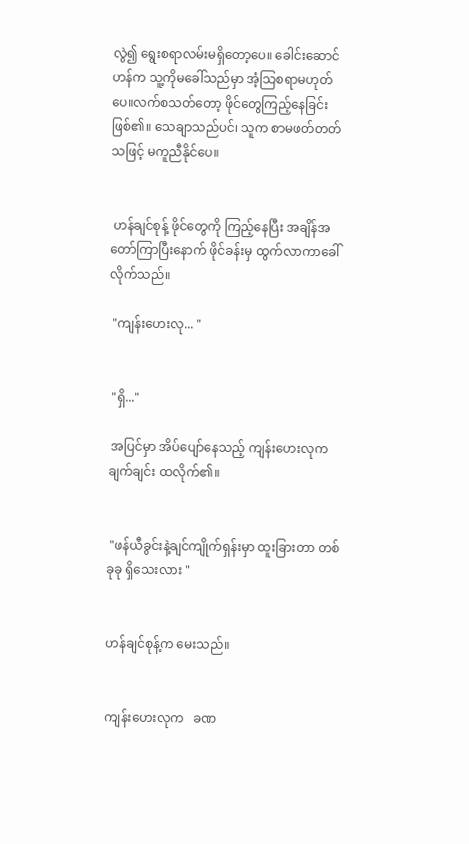လွဲ၍ ရွေးစရာလမ်းမရှိတော့ပေ။ ခေါင်းဆောင်ဟန်က သူ့ကိုမခေါ်သည်မှာ အံ့သြစရာမဟုတ်ပေ။လက်စသတ်တော့ ဖိုင်တွေကြည့်နေခြင်းဖြစ်၏။ သေချာသည်ပင်၊ သူက စာမဖတ်တတ်သဖြင့် မကူညီနိုင်ပေ။


 ဟန်ချင်စုန့် ဖိုင်တွေကို ကြည့်နေပြီး အချိန်အတော်ကြာပြီးနောက် ဖိုင်ခန်းမှ ထွက်လာကာခေါ်လိုက်သည်။

 "ကျန်းဟေးလု... "


 "ရှိ..."

 အပြင်မှာ အိပ်ပျော်နေသည့် ကျန်းဟေးလုက  ချက်ချင်း ထလိုက်၏။


 "ဖန်ယီခွင်းနဲ့ချင်ကျိုက်ရှန်းမှာ ထူးခြားတာ တစ်ခုခု ရှိသေးလား "


ဟန်ချင်စုန့်က မေးသည်။


ကျန်းဟေးလုက   ခဏ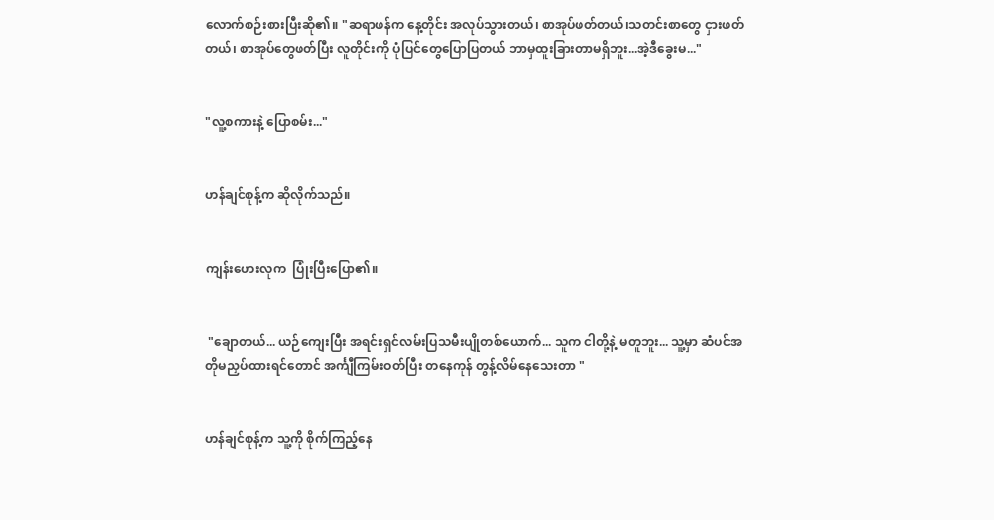လောက်စဉ်းစားပြီးဆို၏။ "ဆရာဖန်က နေ့တိုင်း အလုပ်သွားတယ်၊ စာအုပ်ဖတ်တယ်၊သတင်းစာတွေ ငှားဖတ်တယ်၊ စာအုပ်တွေဖတ်ပြီး လူတိုင်းကို ပုံပြင်တွေပြောပြတယ် ဘာမှထူးခြားတာမရှိဘူး...အဲ့ဒီခွေးမ..."


"လူ့စကားနဲ့ ပြောစမ်း..."


ဟန်ချင်စုန့်က ဆိုလိုက်သည်။


ကျန်းဟေးလုက  ပြုံးပြီးပြော၏။


 "ချောတယ်... ယဉ်ကျေးပြီး အရင်းရှင်လမ်းပြသမီးပျိုတစ်ယောက်... သူက ငါတို့နဲ့ မတူဘူး... သူ့မှာ ဆံပင်အတိုမညှပ်ထားရင်တောင် အင်္ကျီကြမ်းဝတ်ပြီး တနေကုန် တွန့်လိမ်နေသေးတာ "


ဟန်ချင်စုန့်က သူ့ကို စိုက်ကြည့်နေ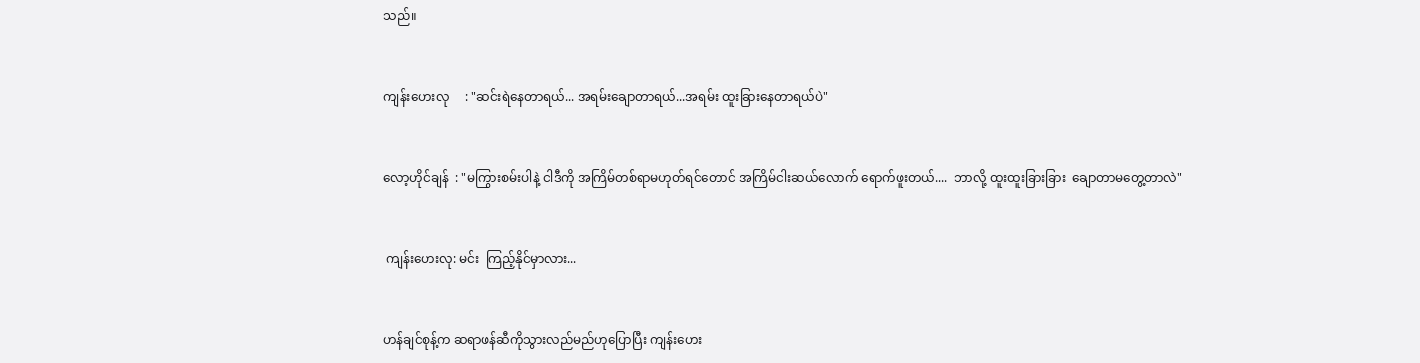သည်။


ကျန်းဟေးလု     : "ဆင်းရဲနေတာရယ်... အရမ်းချောတာရယ်...အရမ်း ထူးခြားနေတာရယ်ပဲ"


လော့ဟိုင်ချန်  : "မကြွားစမ်းပါနဲ့ ငါဒီကို အကြိမ်တစ်ရာမဟုတ်ရင်တောင် အကြိမ်ငါးဆယ်လောက် ရောက်ဖူးတယ်....  ဘာလို့ ထူးထူးခြားခြား  ချောတာမတွေ့တာလဲ"


 ကျန်းဟေးလု: မင်း  ကြည့်နိုင်မှာလား...


ဟန်ချင်စုန့်က ဆရာဖန်ဆီကိုသွားလည်မည်ဟုပြောပြီး ကျန်းဟေး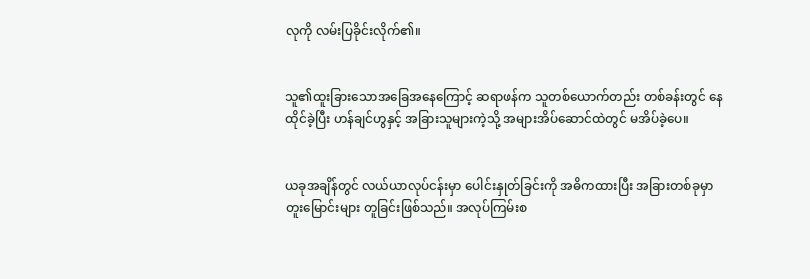လုကို လမ်းပြခိုင်းလိုက်၏။


သူ၏ထူးခြားသောအခြေအနေကြောင့် ဆရာဖန်က သူတစ်ယောက်တည်း တစ်ခန်းတွင် နေထိုင်ခဲ့ပြီး ဟန်ချင်ဟွနှင့် အခြားသူများကဲ့သို့ အများအိပ်ဆောင်ထဲတွင် မအိပ်ခဲ့ပေ။


ယခုအချိန်တွင် လယ်ယာလုပ်ငန်းမှာ ပေါင်းနှုတ်ခြင်းကို အဓိကထားပြီး အခြားတစ်ခုမှာ တူးမြောင်းများ တူခြင်းဖြစ်သည်။ အလုပ်ကြမ်းစ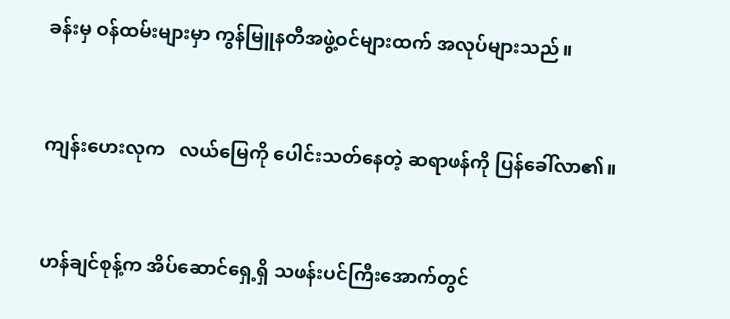ခန်းမှ ဝန်ထမ်းများမှာ ကွန်မြူနတီအဖွဲ့ဝင်များထက် အလုပ်များသည်။


ကျန်းဟေးလုက   လယ်မြေကို ပေါင်းသတ်နေတဲ့ ဆရာဖန်ကို ပြန်ခေါ်လာ၏။


ဟန်ချင်စုန့်က အိပ်ဆောင်ရှေ့ရှိ သဖန်းပင်ကြီးအောက်တွင်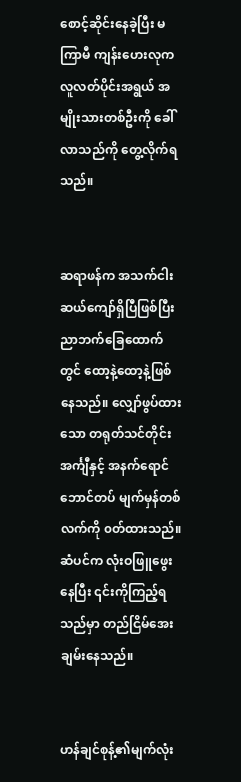စောင့်ဆိုင်းနေခဲ့ပြီး မကြာမီ ကျန်းဟေးလုက  လူလတ်ပိုင်းအရွယ် အမျိုးသားတစ်ဦးကို ခေါ်လာသည်ကို တွေ့လိုက်ရသည်။


ဆရာဖန်က အသက်ငါးဆယ်ကျော်ရှိပြီဖြစ်ပြီး ညာဘက်ခြေထောက်တွင် ထော့နဲ့ထော့နဲ့ဖြစ်နေသည်။ လျှော်ဖွပ်ထားသော တရုတ်သင်တိုင်းအင်္ကျီနှင့် အနက်ရောင်ဘောင်တပ် မျက်မှန်တစ်လက်ကို ၀တ်ထားသည်။ ဆံပင်က လုံးဝဖြူဖွေးနေပြီး ၎င်းကိုကြည့်ရသည်မှာ တည်ငြိမ်အေးချမ်းနေသည်။


ဟန်ချင်စုန့်၏မျက်လုံး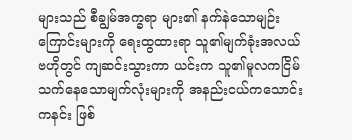များသည် စီချွမ်အက္ခရာ များ၏ နက်နဲသောမျဉ်းကြောင်းများကို ရေးထွထားရာ သူ၏မျက်ခုံးအလယ်ဗဟိုတွင် ကျဆင်းသွားကာ ယင်းက သူ၏မူလကငြိမ်သက်နေသောမျက်လုံးများကို အနည်းငယ်ကသောင်းကနင်း ဖြစ်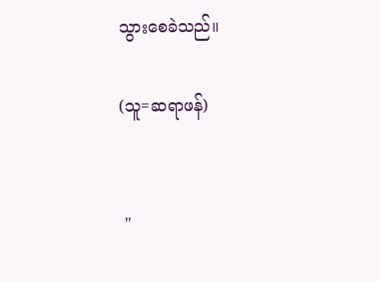သွားစေခဲသည်။

(သူ=ဆရာဖန်)


 "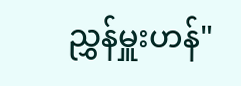ညွှန်မှူးဟန်"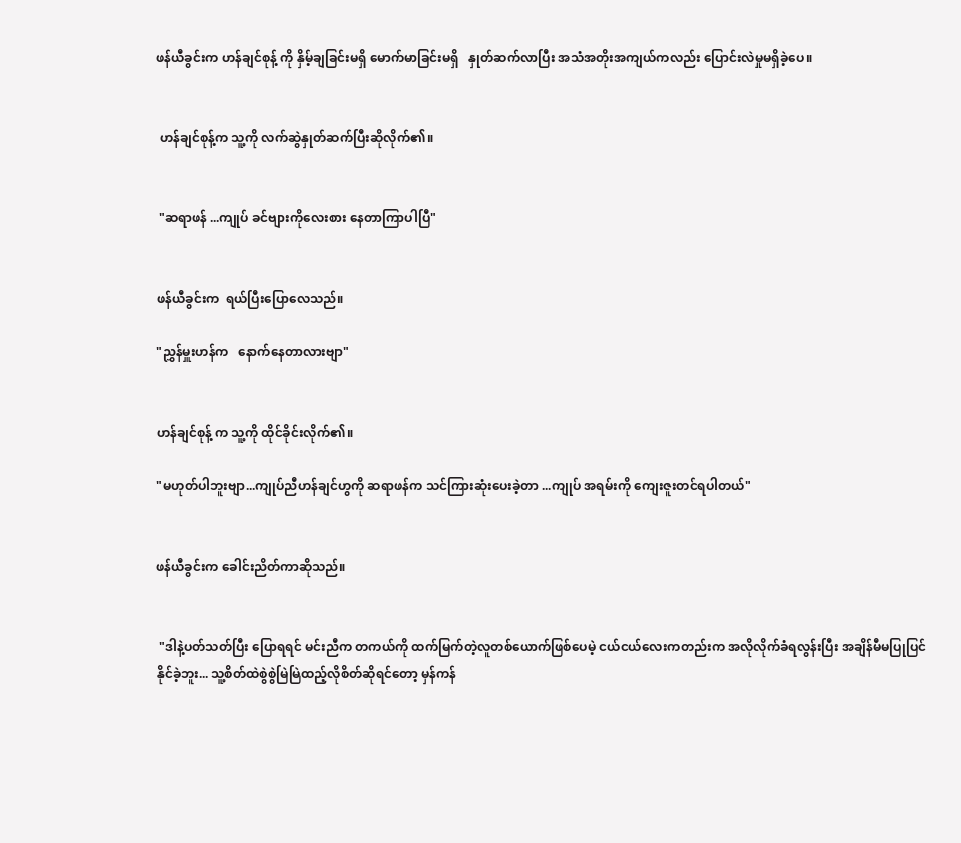ဖန်ယီခွင်းက ဟန်ချင်စုန့် ကို နှိမ့်ချခြင်းမရှိ မောက်မာခြင်းမရှိ   နှုတ်ဆက်လာပြီး အသံအတိုးအကျယ်ကလည်း ပြောင်းလဲမှုမရှိခဲ့ပေ။


 ဟန်ချင်စုန့်က သူ့ကို လက်ဆွဲနှုတ်ဆက်ပြီးဆိုလိုက်၏။


 "ဆရာဖန် ...ကျုပ် ခင်ဗျားကိုလေးစား နေတာကြာပါပြီ"


ဖန်ယီခွင်းက  ရယ်ပြီးပြောလေသည်။

"ညွှန်မှူးဟန်က   နောက်နေတာလားဗျာ"


ဟန်ချင်စုန့် က သူ့ကို ထိုင်ခိုင်းလိုက်၏။

"မဟုတ်ပါဘူးဗျာ...ကျုပ်ညီဟန်ချင်ဟွကို ဆရာဖန်က သင်ကြားဆုံးပေးခဲ့တာ ...ကျုပ် အရမ်းကို ကျေးဇူးတင်ရပါတယ်"


ဖန်ယီခွင်းက ခေါင်းညိတ်ကာဆိုသည်။


 "ဒါနဲ့ပတ်သတ်ပြီး ပြောရရင် မင်းညီက တကယ်ကို ထက်မြက်တဲ့လူတစ်ယောက်ဖြစ်ပေမဲ့ ငယ်ငယ်လေးကတည်းက အလိုလိုက်ခံရလွန်းပြီး အချိန်မီမပြုပြင်နိုင်ခဲ့ဘူး... သူ့စိတ်ထဲစွဲစွဲမြဲမြဲထည့်လိုစိတ်ဆိုရင်တော့ မှန်ကန်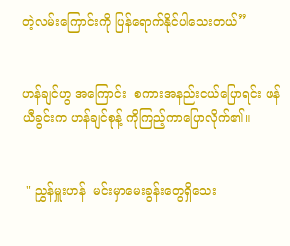တဲ့လမ်းကြောင်းကို ပြန်ရောက်နိုင်ပါသေးတယ်”


ဟန်ချင်ဟွ အကြောင်း  စကားအနည်းငယ်ပြောရင်း ဖန်ယီခွင်းက ဟန်ချင်စုန့် ကိုကြည့်ကာပြောလိုက်၏။


 " ညွှန်မှူးဟန်  မင်းမှာမေးခွန်းတွေရှိသေး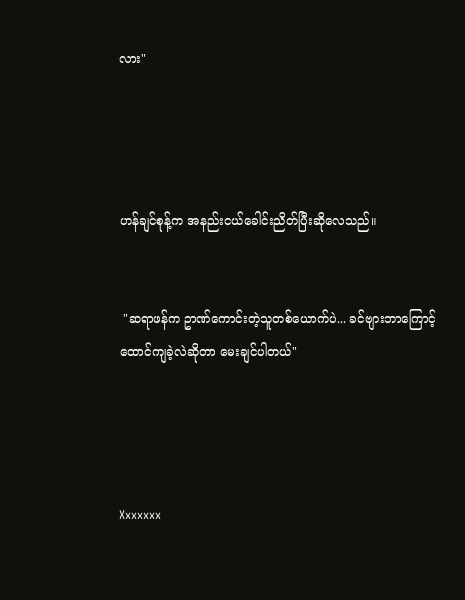လား"




ဟန်ချင်စုန့်က အနည်းငယ်ခေါင်းညိတ်ပြီးဆိုလေသည်။


 "ဆရာဖန်က ဥာဏ်ကောင်းတဲ့သူတစ်ယောက်ပဲ... ခင်ဗျားဘာကြောင့် ထောင်ကျခဲ့လဲဆိုတာ မေးချင်ပါတယ်"




Xxxxxxx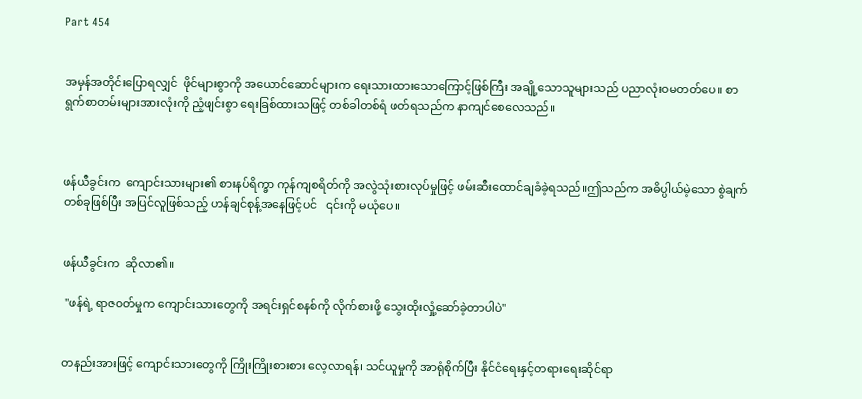Part 454


အမှန်အတိုင်းပြောရလျှင်  ဖိုင်များစွာကို အယောင်ဆောင်များက ရေးသားထားသောကြောင့်ဖြစ်ကြီး အချို့သောသူများသည် ပညာလုံးဝမတတ်ပေ။ စာရွက်စာတမ်းများအားလုံးကို ညံ့ဖျင်းစွာ ရေးခြစ်ထားသဖြင့် တစ်ခါတစ်ရံ ဖတ်ရသည်က နာကျင်စေလေသည်။



ဖန်ယီခွင်းက  ကျောင်းသားများ၏ စားနပ်ရိက္ခာ ကုန်ကျစရိတ်ကို အလွဲသုံးစားလုပ်မှုဖြင့် ဖမ်းဆီးထောင်ချခံခဲ့ရသည်။ဤသည်က အဓိပ္ပါယ်မဲ့သော စွဲချက်တစ်ခုဖြစ်ပြီး အပြင်လူဖြစ်သည့် ဟန်ချင်စုန့်အနေဖြင့်ပင်   ၎င်းကို မယုံပေ။


ဖန်ယီခွင်းက  ဆိုလာ၏။

 "ဖန်ရဲ့ ရာဇ၀တ်မှုက ကျောင်းသားတွေကို အရင်းရှင်စနစ်ကို လိုက်စားဖို့ သွေးထိုးလှုံ့ဆော်ခဲ့တာပါပဲ"


တနည်းအားဖြင့် ကျောင်းသားတွေကို ကြိုးကြိုးစားစား လေ့လာရန်၊ သင်ယူမှုကို အာရုံစိုက်ပြီး နိုင်ငံရေးနှင့်တရားရေးဆိုင်ရာ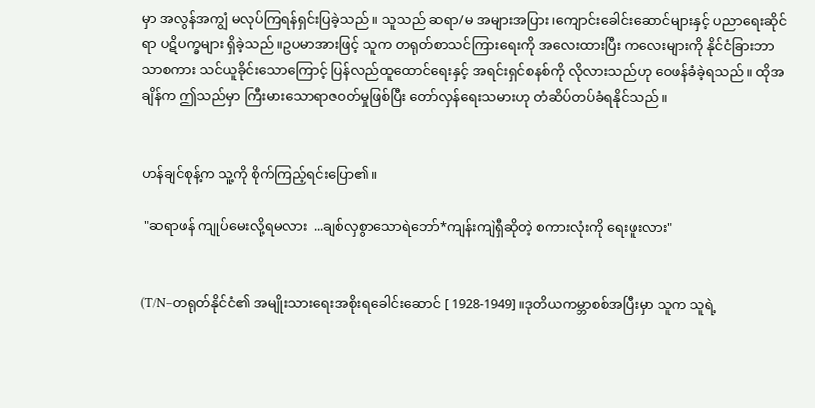မှာ အလွန်အကျွံ မလုပ်ကြရန်ရှင်းပြခဲ့သည်။ သူသည် ဆရာ/မ အများအပြား၊ကျောင်းခေါင်းဆောင်များနှင့် ပညာရေးဆိုင်ရာ ပဋိပက္ခများ ရှိခဲ့သည်။ဥပမာအားဖြင့် သူက တရုတ်စာသင်ကြားရေးကို အလေးထားပြီး ကလေးများကို နိုင်ငံခြားဘာသာစကား သင်ယူခိုင်းသောကြောင့် ပြန်လည်ထူထောင်ရေးနှင့် အရင်းရှင်စနစ်ကို လိုလားသည်ဟု ဝေဖန်ခံခဲ့ရသည်။ ထိုအချိန်က ဤသည်မှာ ကြီးမားသောရာဇ၀တ်မှုဖြစ်ပြီး တော်လှန်ရေးသမားဟု တံဆိပ်တပ်ခံရနိုင်သည်။


ဟန်ချင်စုန့်က သူ့ကို စိုက်ကြည့်ရင်းပြော၏။

 "ဆရာဖန် ကျုပ်မေးလို့ရမလား  ...ချစ်လှစွာသောရဲဘော်*ကျန်းကျဲရှီဆိုတဲ့ စကားလုံးကို ရေးဖူးလား"


(T/N–တရုတ်နိုင်ငံ၏ အမျိုးသားရေးအစိုးရခေါင်းဆောင် [ 1928-1949]။ဒုတိယကမ္ဘာစစ်အပြီးမှာ သူက သူရဲ့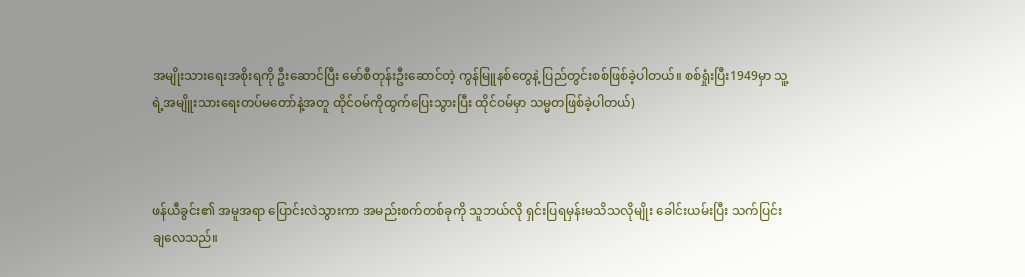အမျိုးသားရေးအစိုးရကို ဦးဆောင်ပြီး မော်စီတုန်းဦးဆောင်တဲ့ ကွန်မြူနစ်တွေနဲ့ ပြည်တွင်းစစ်ဖြစ်ခဲ့ပါတယ်။ စစ်ရှုံးပြီး1949မှာ သူ့ရဲ့အမျိူးသားရေးတပ်မတော်နဲ့အတူ ထိုင်ဝမ်ကိုထွက်ပြေးသွားပြီး ထိုင်ဝမ်မှာ သမ္မတဖြစ်ခဲ့ပါတယ်)



ဖန်ယီခွင်း၏ အမူအရာ ပြောင်းလဲသွားကာ အမည်းစက်တစ်ခုကို သူဘယ်လို ရှင်းပြရမှန်းမသိသလိုမျိုး ခေါင်းယမ်းပြီး သက်ပြင်းချလေသည်။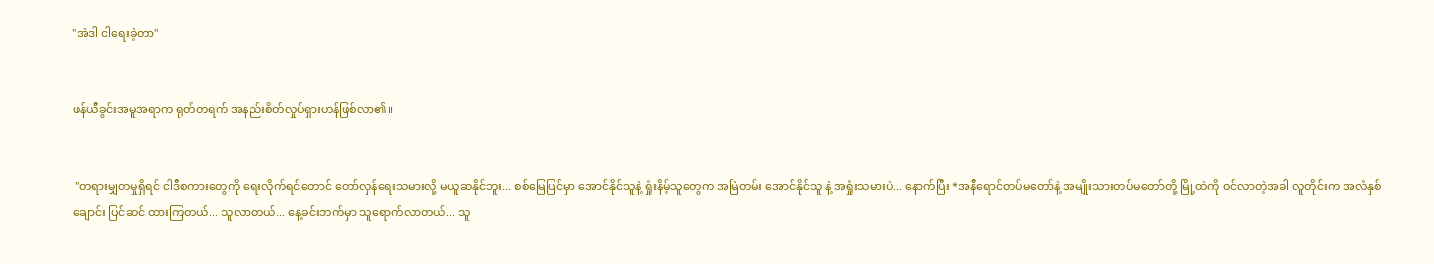"အဲဒါ ငါရေးခဲ့တာ"


ဖန်ယီခွင်းအမူအရာက ရုတ်တရက် အနည်းစိတ်လှုပ်ရှားဟန်ဖြစ်လာ၏။


 "တရားမျှတမှုရှိရင် ငါဒီစကားတွေကို ရေးလိုက်ရင်တောင် တော်လှန်ရေးသမားလို့ မယူဆနိုင်ဘူး... စစ်မြေပြင်မှာ အောင်နိုင်သူနဲ့ ရှုံးနိမ့်သူတွေက အမြဲတမ်း အောင်နိုင်သူ နဲ့ အရှုံးသမားပဲ... နောက်ပြီး *အနီရောင်တပ်မတော်နဲ့ အမျိုးသားတပ်မတော်တို့ မြို့ထဲကို ဝင်လာတဲ့အခါ လူတိုင်းက အလံနှစ်ချောင်း ပြင်ဆင် ထားကြတယ်... သူလာတယ်... နေ့ခင်းဘက်မှာ သူရောက်လာတယ်... သူ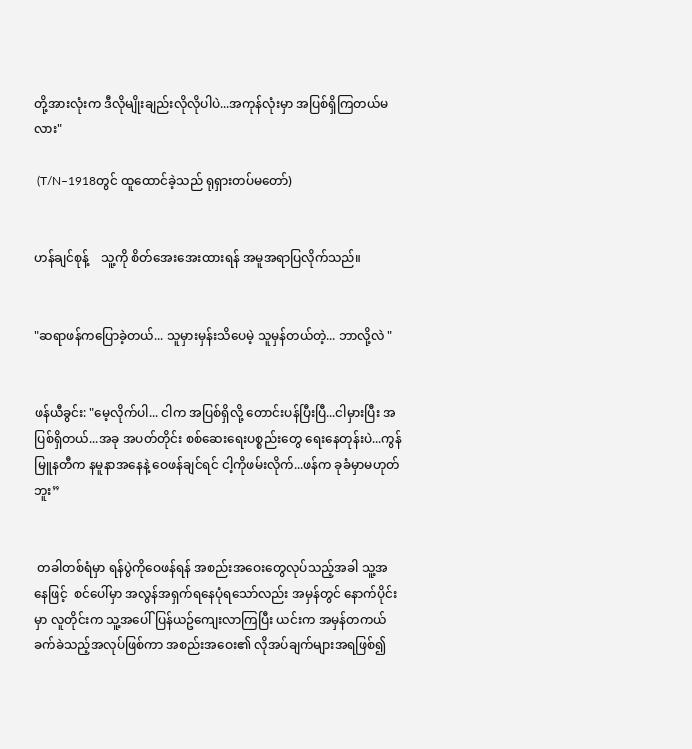တို့အားလုံးက ဒီလိုမျိုးချည်းလိုလိုပါပဲ...အကုန်လုံးမှာ အပြစ်ရှိကြတယ်မလား"

 (T/N–1918တွင် ထူထောင်ခဲ့သည် ရုရှားတပ်မတော်)


ဟန်ချင်စုန့်    သူ့ကို စိတ်အေးအေးထားရန် အမူအရာပြလိုက်သည်။


"ဆရာဖန်ကပြောခဲ့တယ်... သူမှားမှန်းသိပေမဲ့ သူမှန်တယ်တဲ့... ဘာလို့လဲ "


ဖန်ယီခွင်း: "မေ့လိုက်ပါ... ငါက အပြစ်ရှိလို့ တောင်းပန်ပြီးပြီ...ငါမှားပြီး အပြစ်ရှိတယ်...အခု အပတ်တိုင်း စစ်ဆေးရေးပစ္စည်းတွေ ရေးနေတုန်းပဲ...ကွန်မြူနတီက နမူနာအနေနဲ့ ဝေဖန်ချင်ရင် ငါ့ကိုဖမ်းလိုက်...ဖန်က ခုခံမှာမဟုတ်ဘူး”


 တခါတစ်ရံမှာ ရန်ပွဲကိုဝေဖန်ရန် အစည်းအဝေးတွေလုပ်သည့်အခါ သူ့အနေဖြင့်  စင်ပေါ်မှာ အလွန်အရှက်ရနေပုံရသော်လည်း အမှန်တွင် နောက်ပိုင်းမှာ လူတိုင်းက သူ့အပေါ် ပြန်ယဥ်ကျေးလာကြပြီး ယင်းက အမှန်တကယ် ခက်ခဲသည့်အလုပ်ဖြစ်ကာ အစည်းအဝေး၏ လိုအပ်ချက်များအရဖြစ်၍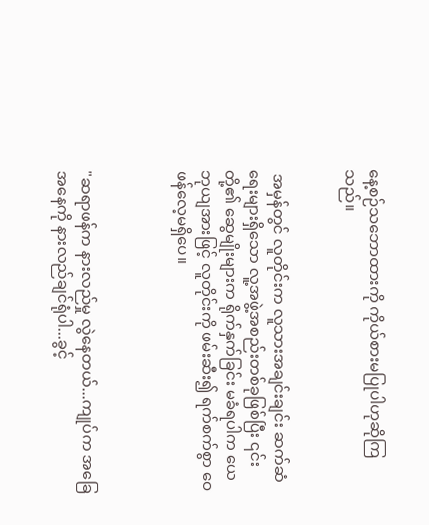နေ့စဉ်သဘောထားကို ကိုယ်စားမပြုပါဟုဆိုကြသည်။


 အမှန်တွင် လူတိုင်းက လူသားအချင်းချင်း ဆက်ဆံရေးများရှိသော လူ့အဖွဲ့အစည်းတစ်ခုဖြစ်ပြီး ၎င်းတို့၏ ဆွေမျိုးများက ရိုက်နှက်ခြင်း မခံရပါက ယေဘုယျအားဖြင့် လူတိုင်းကို ဖမ်းဆီး၍ ရက်စက်စွာ ဝေဖန်လေ့မရှိပေ။



"ဆရာဖန်က နားလည်မှု လွဲနေတယ်...ကျုပ်က အခြေအနေကို နားလည်ချင်ရုံပါ...ခွင့်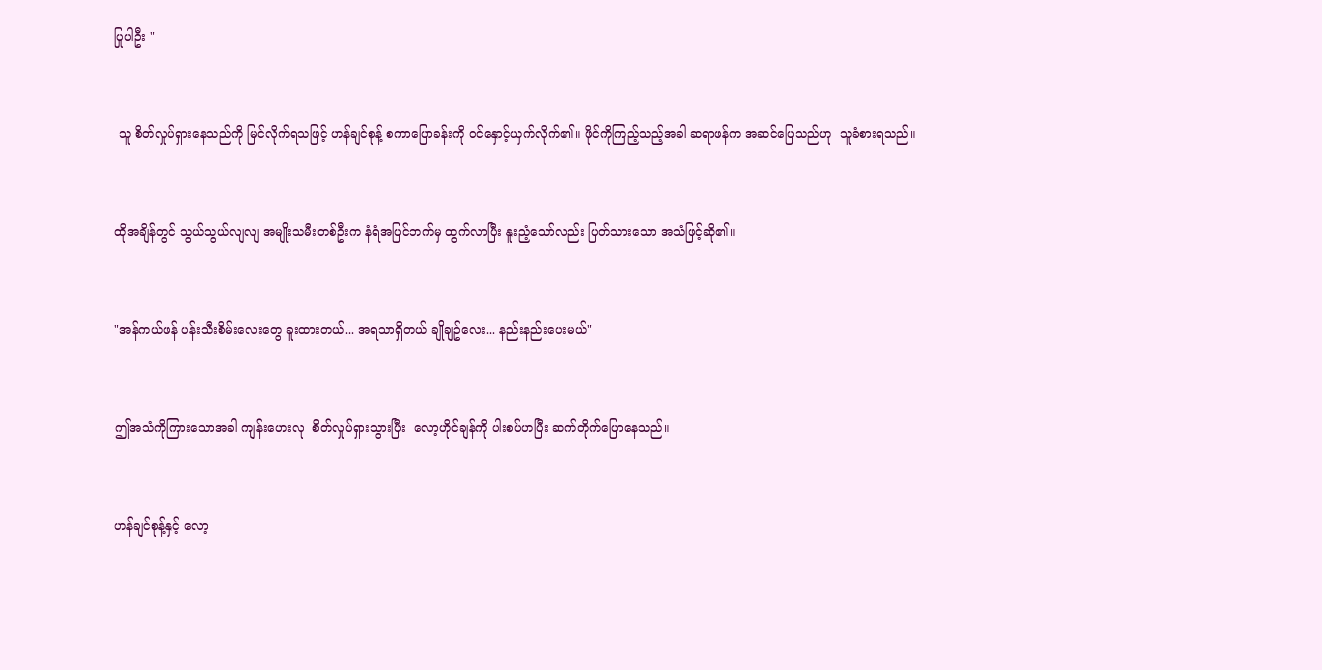ပြုပါဦး "


 သူ စိတ်လှုပ်ရှားနေသည်ကို မြင်လိုက်ရသဖြင့် ဟန်ချင်စုန့် စကာပြောခန်းကို ဝင်နှောင့်ယှက်လိုက်၏။ ဖိုင်ကိုကြည့်သည့်အခါ ဆရာဖန်က အဆင်ပြေသည်ဟု  သူခံစားရသည်။


ထိုအချိန်တွင် သွယ်သွယ်လျလျ အမျိုးသမီးတစ်ဦးက နံရံအပြင်ဘက်မှ ထွက်လာပြီး နူးညံ့သော်လည်း ပြတ်သားသော အသံဖြင့်ဆို၏။


"အန်ကယ်ဖန် ပန်းသီးစိမ်းလေးတွေ ခူးထားတယ်... အရသာရှိတယ် ချိုချဥ်လေး... နည်းနည်းပေးမယ်"


ဤအသံကိုကြားသောအခါ ကျန်းဟေးလု  စိတ်လှုပ်ရှားသွားပြီး  လော့ဟိုင်ချန်ကို ပါးစပ်ဟပြီး ဆက်တိုက်ပြောနေသည်။


ဟန်ချင်စုန့်နှင့် လော့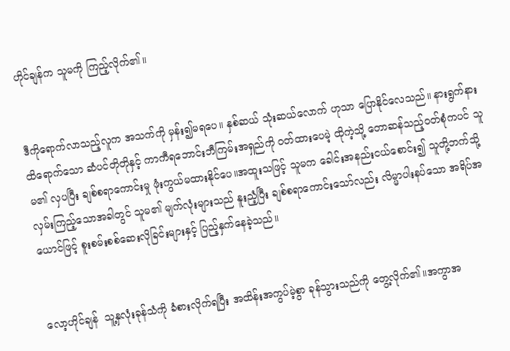ဟိုင်ချန်က သူမကို ကြည့်လိုက်၏။


ဒီကိုရောက်လာသည့်လူက အသက်ကို မှန်း၍မရပေ။ နှစ်ဆယ် သုံးဆယ်လောက် ဟုသာ ပြောနိုင်လေသည်။ နားရွက်နားထိရောက်သော ဆံပင်တိုတိုနှင့် ကာကီရဘောင်းဘီကြမ်းအရှည်ကို ၀တ်ထားပေမဲ့ ထိုကဲ့သို့ တောဆန်သည့်ဝတ်စုံကပင် သူမ၏ လှပပြီး ချစ်စရာကောင်းမှု ဖုံးကွယ်မထားနိုင်ပေ။အထူးသဖြင့် သူမက ခေါင်းအနည်းငယ်စောင်း၍ သူတို့ဘက်သို့ လှမ်းကြည့်သောအခါတွင် သူမ၏ မျက်လုံးများသည် နူးညံ့ပြီး ချစ်စရာကောင်းသော်လည်း လိမ္မာပါးနပ်သော အရိပ်အယောင်ဖြင့် စူးစမ်းစစ်ဆေးလိုခြင်းများနှင့် ပြည့်နှက်နေခဲ့သည်။


လော့ဟိုင်ချန်  သူ့နှလုံးခုန်သံကို ခံစားလိုက်ရပြီး အထိန်းအကွပ်မဲ့စွာ ခုန်သွားသည်ကို တွေ့လိုက်၏။အကွာအ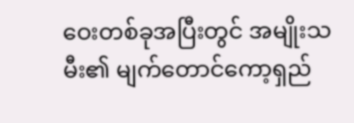ဝေးတစ်ခုအပြီးတွင် အမျိုးသမီး၏ မျက်တောင်ကော့ရှည်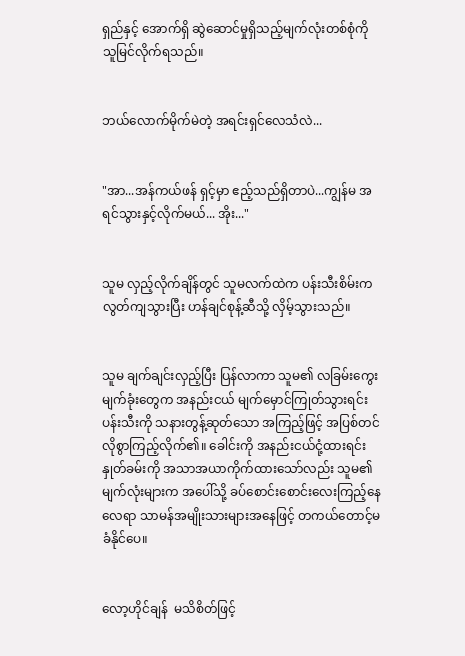ရှည်နှင့် အောက်ရှိ ဆွဲဆောင်မှုရှိသည့်မျက်လုံးတစ်စုံကို သူမြင်လိုက်ရသည်။


ဘယ်လောက်မိုက်မဲတဲ့ အရင်းရှင်လေသံလဲ...


"အာ...အန်ကယ်ဖန် ရှင့်မှာ ဧည့်သည်ရှိတာပဲ...ကျွန်မ အရင်သွားနှင့်လိုက်မယ်... အိုး..."


သူမ လှည့်လိုက်ချိန်တွင် သူမလက်ထဲက ပန်းသီးစိမ်းက လွတ်ကျသွားပြီး ဟန်ချင်စုန့်ဆီသို့ လှိမ့်သွားသည်။


သူမ ချက်ချင်းလှည့်ပြီး ပြန်လာကာ သူမ၏ လခြမ်းကွေး မျက်ခုံးတွေက အနည်းငယ် မျက်မှောင်ကြုတ်သွားရင်း ပန်းသီးကို သနားတွန့်ဆုတ်သော အကြည့်ဖြင့် အပြစ်တင်လိုစွာကြည့်လိုက်၏။ ခေါင်းကို အနည်းငယ်ငုံ့ထားရင်း နှုတ်ခမ်းကို အသာအယာကိုက်ထားသော်လည်း သူမ၏မျက်လုံးများက အပေါ်သို့ ခပ်စောင်းစောင်းလေးကြည့်နေလေရာ သာမန်အမျိုးသားများအနေဖြင့် တကယ်တောင့်မခံနိုင်ပေ။


လော့ဟိုင်ချန်  မသိစိတ်ဖြင့်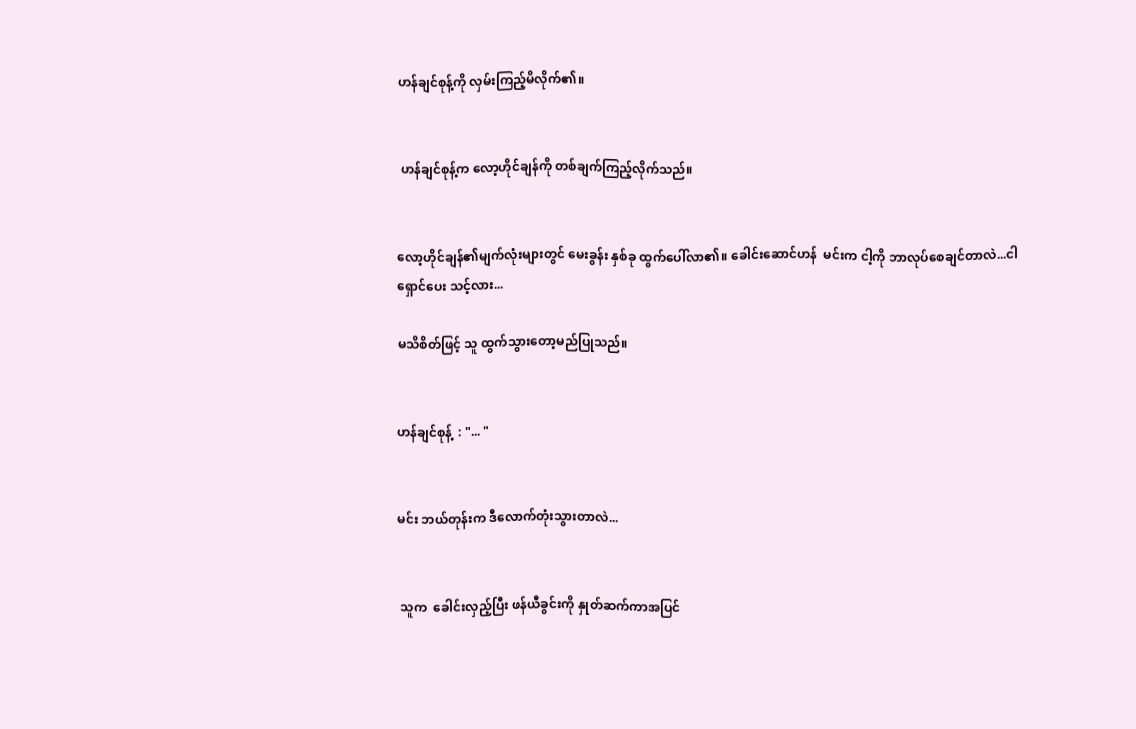ဟန်ချင်စုန့်ကို လှမ်းကြည့်မိလိုက်၏။


 ဟန်ချင်စုန့်က လော့ဟိုင်ချန်ကို တစ်ချက်ကြည့်လိုက်သည်။


လော့ဟိုင်ချန်၏မျက်လုံးများတွင် မေးခွန်း နှစ်ခု ထွက်ပေါ်လာ၏။ ခေါင်းဆောင်ဟန်  မင်းက ငါ့ကို ဘာလုပ်စေချင်တာလဲ...ငါရှောင်ပေး သင့်လား...

မသိစိတ်ဖြင့် သူ ထွက်သွားတော့မည်ပြုသည်။


ဟန်ချင်စုန့်  : "... "


မင်း ဘယ်တုန်းက ဒီလောက်တုံးသွားတာလဲ...


 သူက  ခေါင်းလှည့်ပြီး ဖန်ယီခွင်းကို နှုတ်ဆက်ကာအပြင်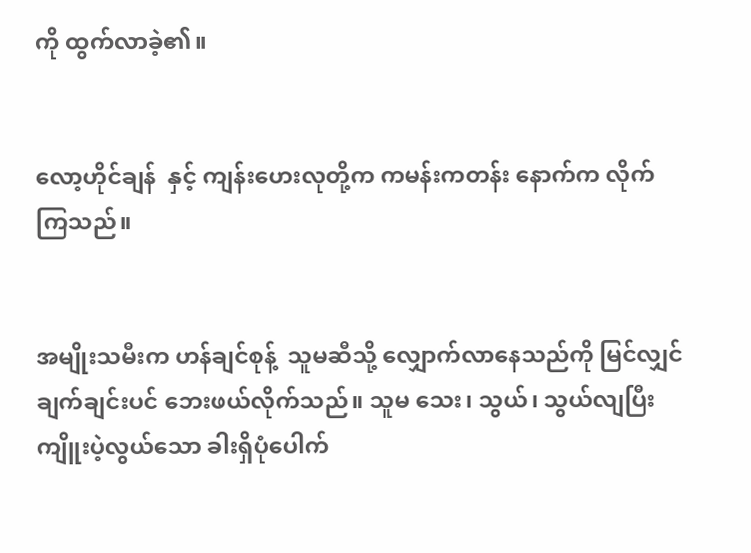ကို ထွက်လာခဲ့၏။


လော့ဟိုင်ချန်  နှင့် ကျန်းဟေးလုတို့က ကမန်းကတန်း နောက်က လိုက်ကြသည်။


အမျိုးသမီးက ဟန်ချင်စုန့်  သူမဆီသို့ လျှောက်လာနေသည်ကို မြင်လျှင် ချက်ချင်းပင် ဘေးဖယ်လိုက်သည်။ သူမ သေး၊ သွယ်၊ သွယ်လျပြီး ကျိူးပဲ့လွယ်သော ခါးရှိပုံပေါက်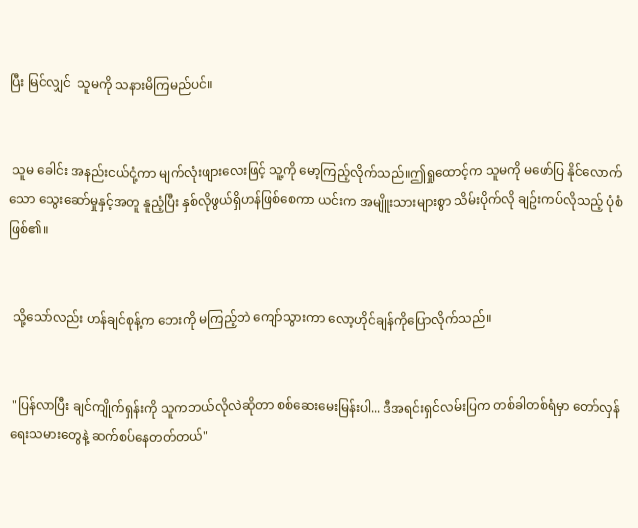ပြီး မြင်လျှင်  သူမကို သနားမိကြမည်ပင်။


 သူမ ခေါင်း အနည်းငယ်ငုံ့ကာ မျက်လုံးဖျားလေးဖြင့် သူ့ကို မော့ကြည့်လိုက်သည်။ဤရှုထောင့်က သူမကို မဖော်ပြ နိုင်လောက်သော သွေးဆော်မှုနှင့်အတူ နူညံ့ပြီး နှစ်လိုဖွယ်ရှိဟန်ဖြစ်စေကာ ယင်းက အမျိူးသားများစွာ သိမ်းပိုက်လို ချဥ်းကပ်လိုသည့် ပုံစံဖြစ်၏။


 သို့သော်လည်း ဟန်ချင်စုန့်က ဘေးကို မကြည့်ဘဲ ကျော်သွားကာ လော့ဟိုင်ချန်ကိုပြောလိုက်သည်။


 "ပြန်လာပြီး ချင်ကျိုက်ရှန်းကို သူကဘယ်လိုလဲဆိုတာ စစ်ဆေးမေးမြန်းပါ... ဒီအရင်းရှင်လမ်းပြက တစ်ခါတစ်ရံမှာ တော်လှန်ရေးသမားတွေနဲ့ ဆက်စပ်နေတတ်တယ်"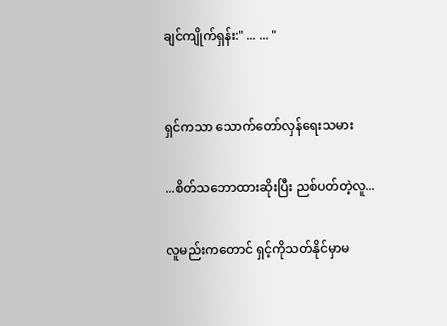ချင်ကျိုက်ရှန်း:" ... ... "


ရှင်ကသာ သောက်တော်လှန်ရေးသမား

...စိတ်သဘောထားဆိုးပြီး ညစ်ပတ်တဲ့လူ...

လူမည်းကတောင် ရှင့်ကိုသတ်နိုင်မှာမ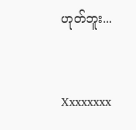ဟုတ်ဘူး...


Xxxxxxxx